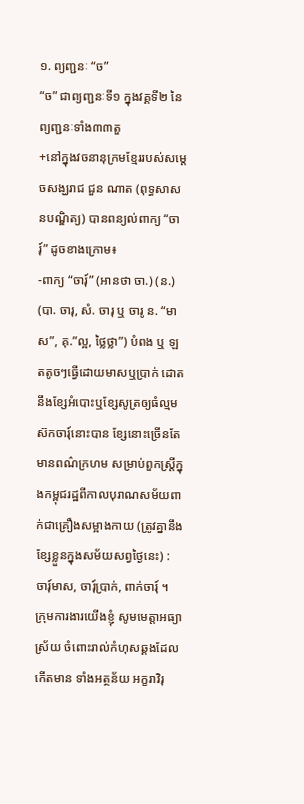១. ព្យញ្ជនៈ “ច”
“ច” ជាព្យញ្ជនៈទី១ ក្នុងវគ្គទី២ នៃព្យញ្ជនៈទាំង៣៣តួ
+នៅក្នុងវចនានុក្រមខ្មែររបស់សម្តេចសង្ឃរាជ ជួន ណាត (ពុទ្ធសាសនបណ្ឌិត្យ) បានពន្យល់ពាក្យ “ចារ៍ុ” ដូចខាងក្រោម៖
-ពាក្យ “ចារ៍ុ” (អានថា ចា.) (ន.) (បា. ចារុ, សំ. ចារុ ឬ ចារូ ន. “មាស”, គុ.”ល្អ, ថ្លៃថ្លា”) បំពង ឬ ឡតតូចៗធ្វើដោយមាសឬប្រាក់ ដោតនឹងខ្សែអំបោះឬខ្សែសូត្រឲ្យធំល្មមស៊កចារុ៍នោះបាន ខ្សែនោះច្រើនតែមានពណ៌ក្រហម សម្រាប់ពួកស្រ្តីក្នុងកម្ពុជរដ្ឋពីកាលបុរាណសម័យពាក់ជាគ្រឿងសម្អាងកាយ (ត្រូវគ្នានឹងខ្សែខ្លួនក្នុងសម័យសព្វថ្ងៃនេះ) : ចារុ៍មាស, ចារុ៍ប្រាក់, ពាក់ចារុ៍ ។
ក្រុមការងារយើងខ្ញុំ សូមមេត្តាអធ្យាស្រ័យ ចំពោះរាល់កំហុសឆ្គងដែលកើតមាន ទាំងអត្ថន័យ អក្ខរាវិរុ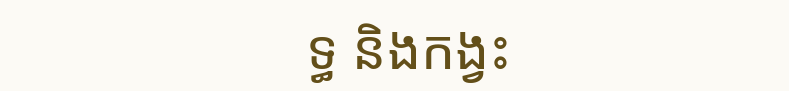ទ្ធ និងកង្វះ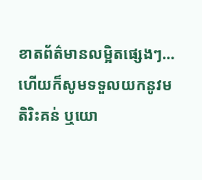ខាតព័ត៌មានលម្អិតផ្សេងៗ… ហើយក៏សូមទទួលយកនូវមតិរិះគន់ ឬយោ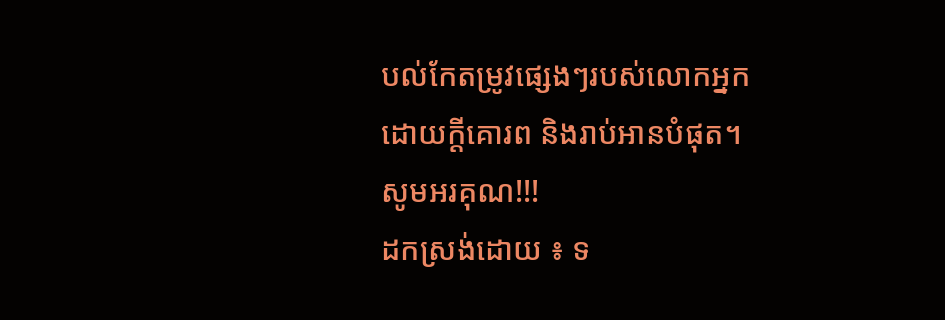បល់កែតម្រូវផ្សេងៗរបស់លោកអ្នក ដោយក្តីគោរព និងរាប់អានបំផុត។
សូមអរគុណ!!!
ដកស្រង់ដោយ ៖ ទ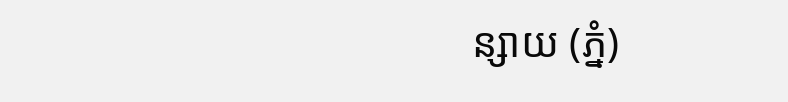ន្សាយ (ភ្នំ)